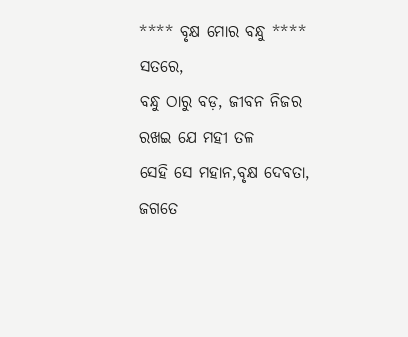**** ବୃକ୍ଷ ମୋର ବନ୍ଧୁ ****
ସତରେ,
ବନ୍ଧୁ ଠାରୁ ବଡ଼, ଜୀବନ ନିଜର
ରଖଇ ଯେ ମହୀ ତଳ
ସେହି ସେ ମହାନ,ବୃକ୍ଷ ଦେବତା,
ଜଗତେ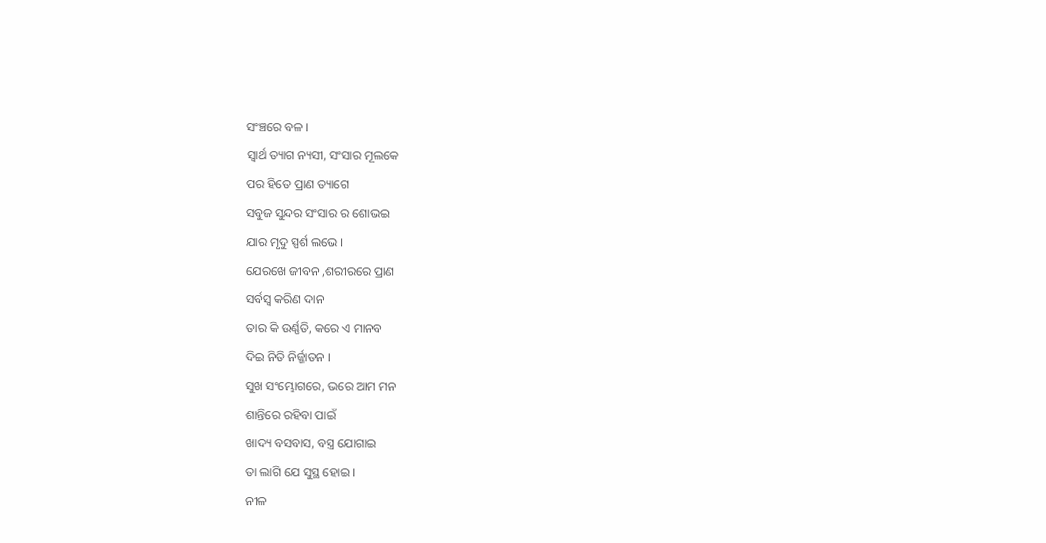ସଂଞ୍ଚରେ ବଳ ।
ସ୍ୱାର୍ଥ ତ୍ୟାଗ ନ୍ୟସୀ, ସଂସାର ମୂଲକେ
ପର ହିତେ ପ୍ରାଣ ତ୍ୟାଗେ
ସବୁଜ ସୁନ୍ଦର ସଂସାର ର ଶୋଭଇ
ଯାର ମୃଦୁ ସ୍ପର୍ଶ ଲଭେ ।
ଯେରଖେ ଜୀବନ ,ଶରୀରରେ ପ୍ରାଣ
ସର୍ବସ୍ବ କରିଣ ଦାନ
ତାର କି ଉର୍ଣ୍ଣତି, କରେ ଏ ମାନବ
ଦିଇ ନିତି ନିର୍ଜ୍ଜାତନ ।
ସୁଖ ସଂମ୍ଭୋଗରେ, ଭରେ ଆମ ମନ
ଶାନ୍ତିରେ ରହିବା ପାଇଁ
ଖାଦ୍ୟ ବସବାସ, ବସ୍ତ୍ର ଯୋଗାଇ
ତା ଲାଗି ଯେ ସୁସ୍ଥ ହୋଇ ।
ନୀଳ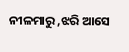ନୀଳମାରୁ ,ଝରି ଆସେ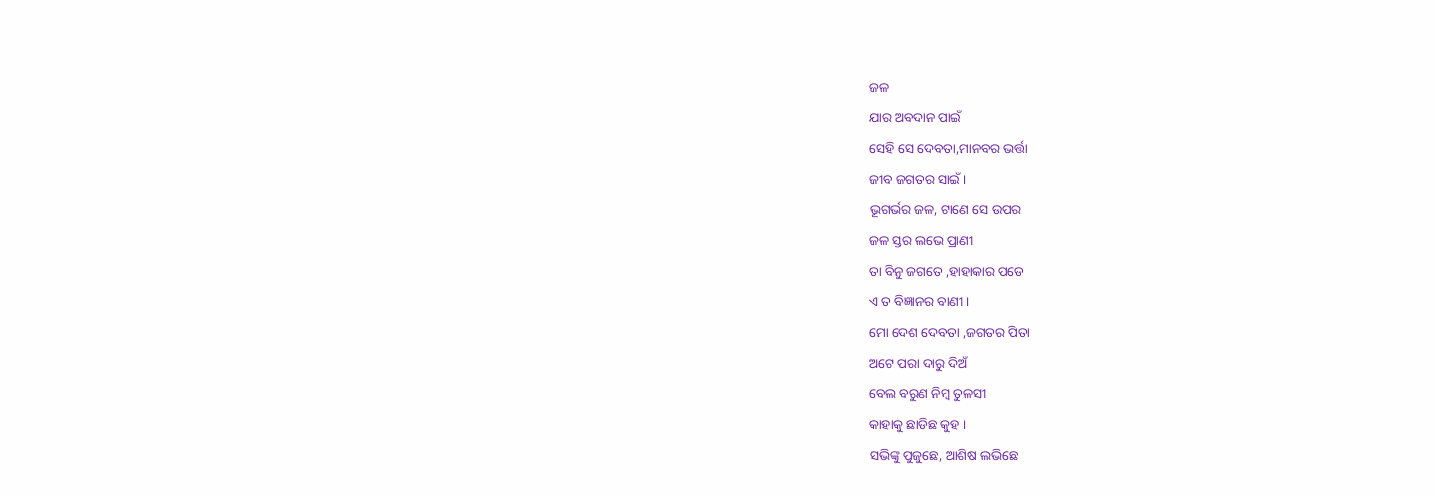ଜଳ
ଯାର ଅବଦାନ ପାଇଁ
ସେହି ସେ ଦେବତା,ମାନବର ଭର୍ତ୍ତା
ଜୀବ ଜଗତର ସାଇଁ ।
ଭୂଗର୍ଭର ଜଳ, ଟାଣେ ସେ ଉପର
ଜଳ ସ୍ତର ଲଭେ ପ୍ରାଣୀ
ତା ବିନୁ ଜଗତେ ,ହାହାକାର ପଡେ
ଏ ତ ବିଜ୍ଞାନର ବାଣୀ ।
ମୋ ଦେଶ ଦେବତା ,ଜଗତର ପିତା
ଅଟେ ପରା ଦାରୁ ଦିଅଁ
ବେଲ ବରୁଣ ନିମ୍ବ ତୁଳସୀ
କାହାକୁ ଛାଡିଛ କୁହ ।
ସଭିଙ୍କୁ ପୁଜୁଛେ, ଆଶିଷ ଲଭିଛେ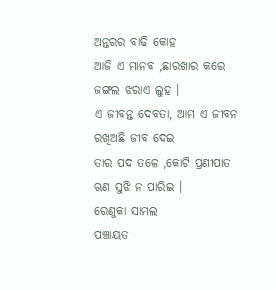ଅନ୍ତରର ବାଢି କୋହ
ଆଜି ଏ ମାନବ ,ଛାରଖାର କରେ
ଜଙ୍ଗଲ ଝରାଏ ଲୁହ ।
ଏ ଜୀବନ୍ତ ଦେବତା, ଆମ ଏ ଜୀବନ
ରଖିଅଛି ଜୀବ ଦେଇ
ତାର ପଦ ତଳେ ,କୋଟି ପ୍ରଣୀପାତ
ଋଣ ସୁଝି ନ ପାରିଇ ।
ରେଣୁକା ସାମଲ
ପଞ୍ଚାୟତ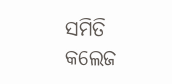ସମିତି କଲେଜ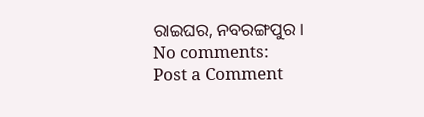ରାଇଘର, ନବରଙ୍ଗପୁର ।
No comments:
Post a Comment